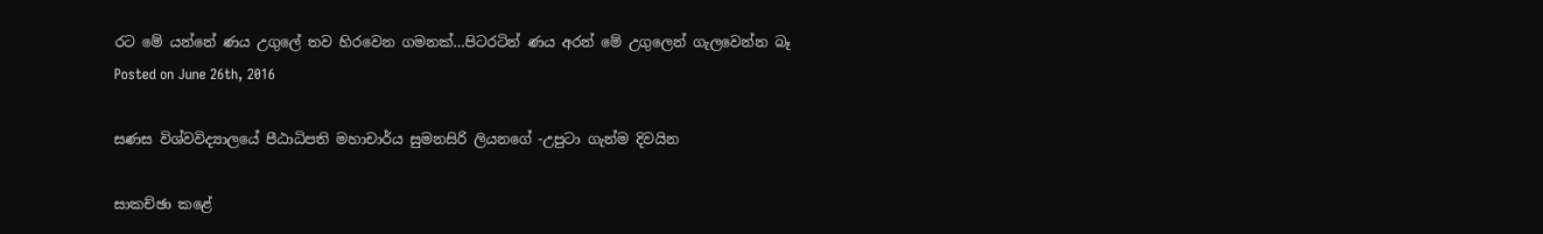රට මේ යන්නේ ණය උගුලේ තව හිරවෙන ගමනක්‌…පිටරටින් ණය අරන් මේ උගුලෙන් ගැලවෙන්න බෑ
Posted on June 26th, 2016

සණස විශ්වවිද්‍යාලයේ පීඨාධිපති මහාචාර්ය සුමනසිරි ලියනගේ -උපුටා ගැන්ම දිවයින

සාකච්ඡා කළේ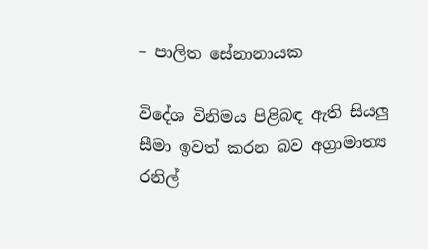– පාලිත සේනානායක

විදේශ විනිමය පිළිබඳ ඇති සියලු සීමා ඉවත් කරන බව අග්‍රාමාත්‍ය රනිල්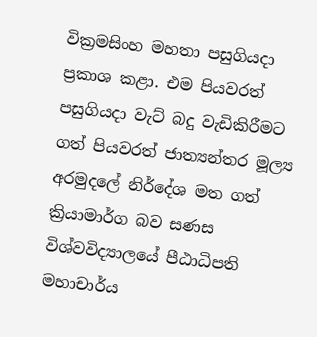වික්‍රමසිංහ මහතා පසුගියදා ප්‍රකාශ කළා. එම පියවරත් පසුගියදා වැට්‌ බදු වැඩිකිරීමට ගත් පියවරත් ජාත්‍යන්තර මූල්‍ය අරමුදලේ නිර්දේශ මත ගත් ක්‍රියාමාර්ග බව සණස විශ්වවිද්‍යාලයේ පීඨාධිපති මහාචාර්ය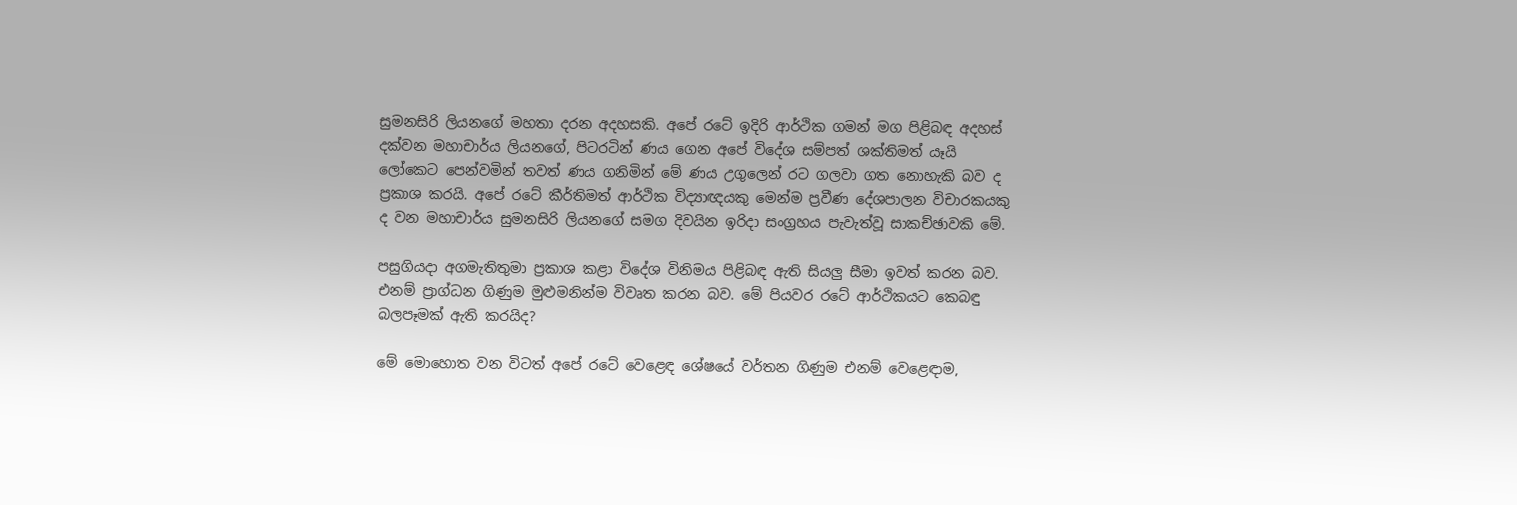සුමනසිරි ලියනගේ මහතා දරන අදහසකි. අපේ රටේ ඉදිරි ආර්ථික ගමන් මග පිළිබඳ අදහස්‌ දක්‌වන මහාචාර්ය ලියනගේ, පිටරටින් ණය ගෙන අපේ විදේශ සම්පත් ශක්‌තිමත් යෑයි ලෝකෙට පෙන්වමින් තවත් ණය ගනිමින් මේ ණය උගුලෙන් රට ගලවා ගත නොහැකි බව ද ප්‍රකාශ කරයි. අපේ රටේ කීර්තිමත් ආර්ථික විද්‍යාඥයකු මෙන්ම ප්‍රවීණ දේශපාලන විචාරකයකු ද වන මහාචාර්ය සුමනසිරි ලියනගේ සමග දිවයින ඉරිදා සංග්‍රහය පැවැත්වූ සාකච්ඡාවකි මේ.

පසුගියදා අගමැතිතුමා ප්‍රකාශ කළා විදේශ විනිමය පිළිබඳ ඇති සියලු සීමා ඉවත් කරන බව. එනම් ප්‍රාග්ධන ගිණුම මුළුමනින්ම විවෘත කරන බව. මේ පියවර රටේ ආර්ථිකයට කෙබඳු බලපෑමක්‌ ඇති කරයිද?

මේ මොහොත වන විටත් අපේ රටේ වෙළෙඳ ශේෂයේ වර්තන ගිණුම එනම් වෙළෙඳාම,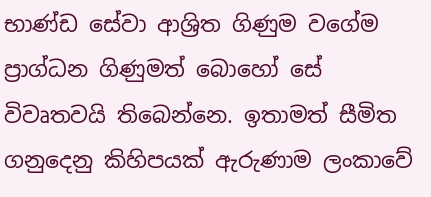භාණ්‌ඩ සේවා ආශ්‍රිත ගිණුම වගේම ප්‍රාග්ධන ගිණුමත් බොහෝ සේ විවෘතවයි තිබෙන්නෙ. ඉතාමත් සීමිත ගනුදෙනු කිහිපයක්‌ ඇරුණාම ලංකාවේ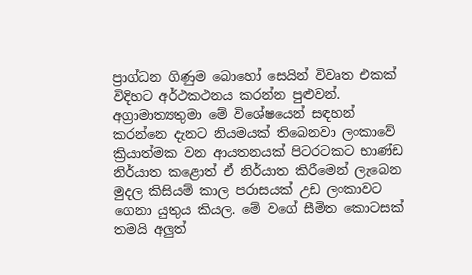ප්‍රාග්ධන ගිණුම බොහෝ සෙයින් විවෘත එකක්‌ විදිහට අර්ථකථනය කරන්න පුළුවන්. අග්‍රාමාත්‍යතුමා මේ විශේෂයෙන් සඳහන් කරන්නෙ දැනට නියමයක්‌ තිබෙනවා ලංකාවේ ක්‍රියාත්මක වන ආයතනයක්‌ පිටරටකට භාණ්‌ඩ නිර්යාත කළොත් ඒ නිර්යාත කිරීමෙන් ලැබෙන මුදල කිසියම් කාල පරාසයක්‌ උඩ ලංකාවට ගෙනා යුතුය කියල. මේ වගේ සීමිත කොටසක්‌ තමයි අලුත්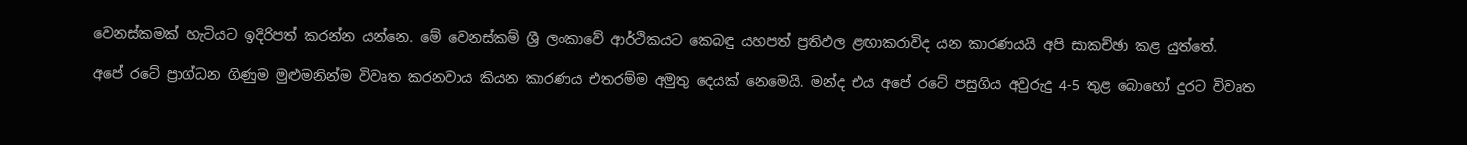වෙනස්‌කමක්‌ හැටියට ඉදිරිපත් කරන්න යන්නෙ. මේ වෙනස්‌කම් ශ්‍රී ලංකාවේ ආර්ථිකයට කෙබඳු යහපත් ප්‍රතිඵල ළඟාකරාවිද යන කාරණයයි අපි සාකච්ඡා කළ යුත්තේ.

අපේ රටේ ප්‍රාග්ධන ගිණුම මුළුමනින්ම විවෘත කරනවාය කියන කාරණය එතරම්ම අමුතු දෙයක්‌ නෙමෙයි. මන්ද එය අපේ රටේ පසුගිය අවුරුදු 4-5 තුළ බොහෝ දුරට විවෘත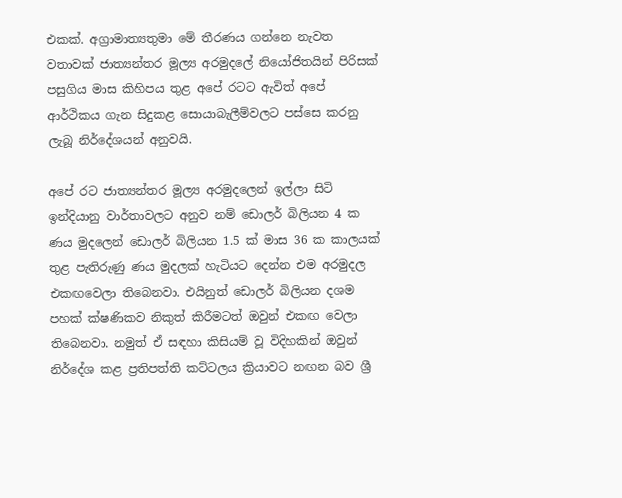එකක්‌. අග්‍රාමාත්‍යතුමා මේ තීරණය ගන්නෙ නැවත වතාවක්‌ ජාත්‍යන්තර මූල්‍ය අරමුදලේ නියෝජිතයින් පිරිසක්‌ පසුගිය මාස කිහිපය තුළ අපේ රටට ඇවිත් අපේ ආර්ථිකය ගැන සිදුකළ සොයාබැලීම්වලට පස්‌සෙ කරනු ලැබූ නිර්දේශයන් අනුවයි.

අපේ රට ජාත්‍යන්තර මූල්‍ය අරමුදලෙන් ඉල්ලා සිටි ඉන්දියානු වාර්තාවලට අනුව නම් ඩොලර් බිලියන 4 ක ණය මුදලෙන් ඩොලර් බිලියන 1.5 ක්‌ මාස 36 ක කාලයක්‌ තුළ පැතිරුණු ණය මුදලක්‌ හැටියට දෙන්න එම අරමුදල එකඟවෙලා තිබෙනවා. එයිනුත් ඩොලර් බිලියන දශම පහක්‌ ක්‌ෂණිකව නිකුත් කිරීමටත් ඔවුන් එකඟ වෙලා තිබෙනවා. නමුත් ඒ සඳහා කිසියම් වූ විදිහකින් ඔවුන් නිර්දේශ කළ ප්‍රතිපත්ති කට්‌ටලය ක්‍රියාවට නඟන බව ශ්‍රී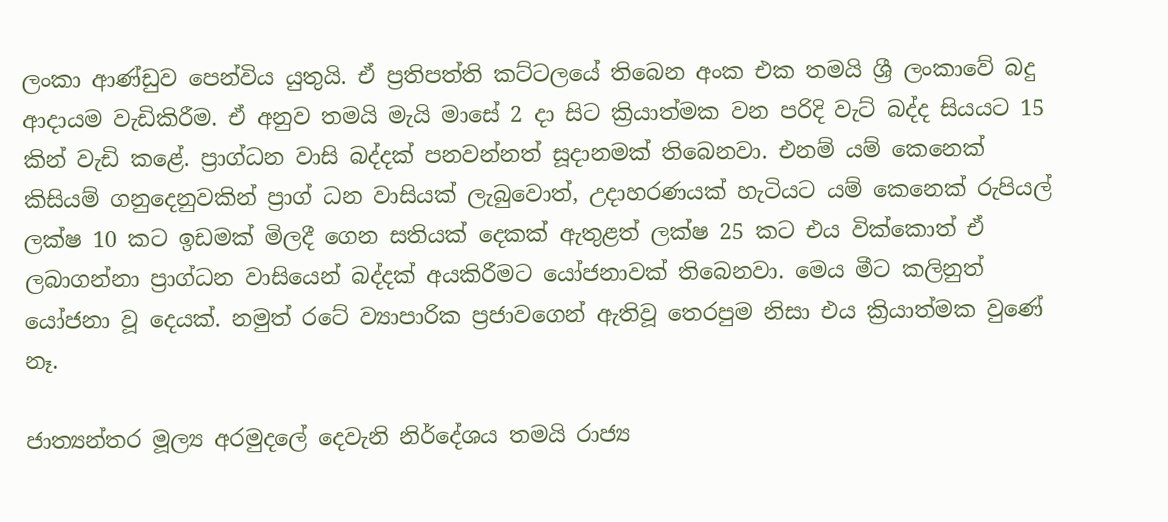ලංකා ආණ්‌ඩුව පෙන්විය යුතුයි. ඒ ප්‍රතිපත්ති කට්‌ටලයේ තිබෙන අංක එක තමයි ශ්‍රී ලංකාවේ බදු ආදායම වැඩිකිරීම. ඒ අනුව තමයි මැයි මාසේ 2 දා සිට ක්‍රියාත්මක වන පරිදි වැට්‌ බද්ද සියයට 15 කින් වැඩි කළේ. ප්‍රාග්ධන වාසි බද්දක්‌ පනවන්නත් සූදානමක්‌ තිබෙනවා. එනම් යම් කෙනෙක්‌ කිසියම් ගනුදෙනුවකින් ප්‍රාග් ධන වාසියක්‌ ලැබුවොත්, උදාහරණයක්‌ හැටියට යම් කෙනෙක්‌ රුපියල් ලක්‌ෂ 10 කට ඉඩමක්‌ මිලදී ගෙන සතියක්‌ දෙකක්‌ ඇතුළත් ලක්‌ෂ 25 කට එය වික්‌කොත් ඒ ලබාගන්නා ප්‍රාග්ධන වාසියෙන් බද්දක්‌ අයකිරීමට යෝජනාවක්‌ තිබෙනවා. මෙය මීට කලිනුත් යෝජනා වූ දෙයක්‌. නමුත් රටේ ව්‍යාපාරික ප්‍රජාවගෙන් ඇතිවූ තෙරපුම නිසා එය ක්‍රියාත්මක වුණේ නෑ.

ජාත්‍යන්තර මූල්‍ය අරමුදලේ දෙවැනි නිර්දේශය තමයි රාජ්‍ය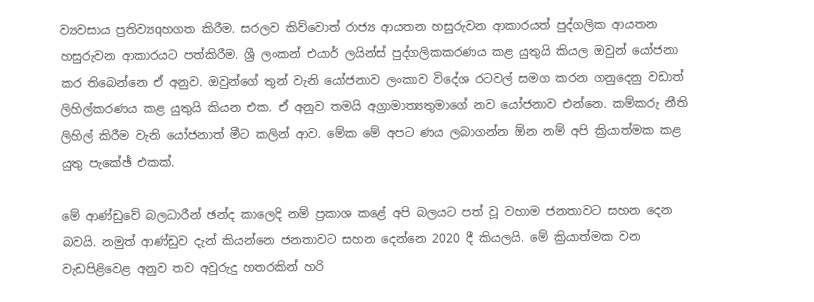ව්‍යවසාය ප්‍රතිව්‍යqහගත කිරීම. සරලව කිව්වොත් රාජ්‍ය ආයතන හසුරුවන ආකාරයත් පුද්ගලික ආයතන හසුරුවන ආකාරයට පත්කිරීම. ශ්‍රී ලංකන් එයාර් ලයින්ස්‌ පුද්ගලිකකරණය කළ යුතුයි කියල ඔවුන් යෝජනා කර තිබෙන්නෙ ඒ අනුව. ඔවුන්ගේ තුන් වැනි යෝජනාව ලංකාව විදේශ රටවල් සමග කරන ගනුදෙනු වඩාත් ලිහිල්කරණය කළ යුතුයි කියන එක. ඒ අනුව තමයි අග්‍රාමාත්‍යතුමාගේ නව යෝජනාව එන්නෙ. කම්කරු නීති ලිහිල් කිරීම වැනි යෝජනාත් මීට කලින් ආව. මේක මේ අපට ණය ලබාගන්න ඕන නම් අපි ක්‍රියාත්මක කළ යුතු පැකේඡ් එකක්‌.

මේ ආණ්‌ඩුවේ බලධාරීන් ඡන්ද කාලෙදි නම් ප්‍රකාශ කළේ අපි බලයට පත් වූ වහාම ජනතාවට සහන දෙන බවයි. නමුත් ආණ්‌ඩුව දැන් කියන්නෙ ජනතාවට සහන දෙන්නෙ 2020 දී කියලයි. මේ ක්‍රියාත්මක වන වැඩපිළිවෙළ අනුව තව අවුරුදු හතරකින් හරි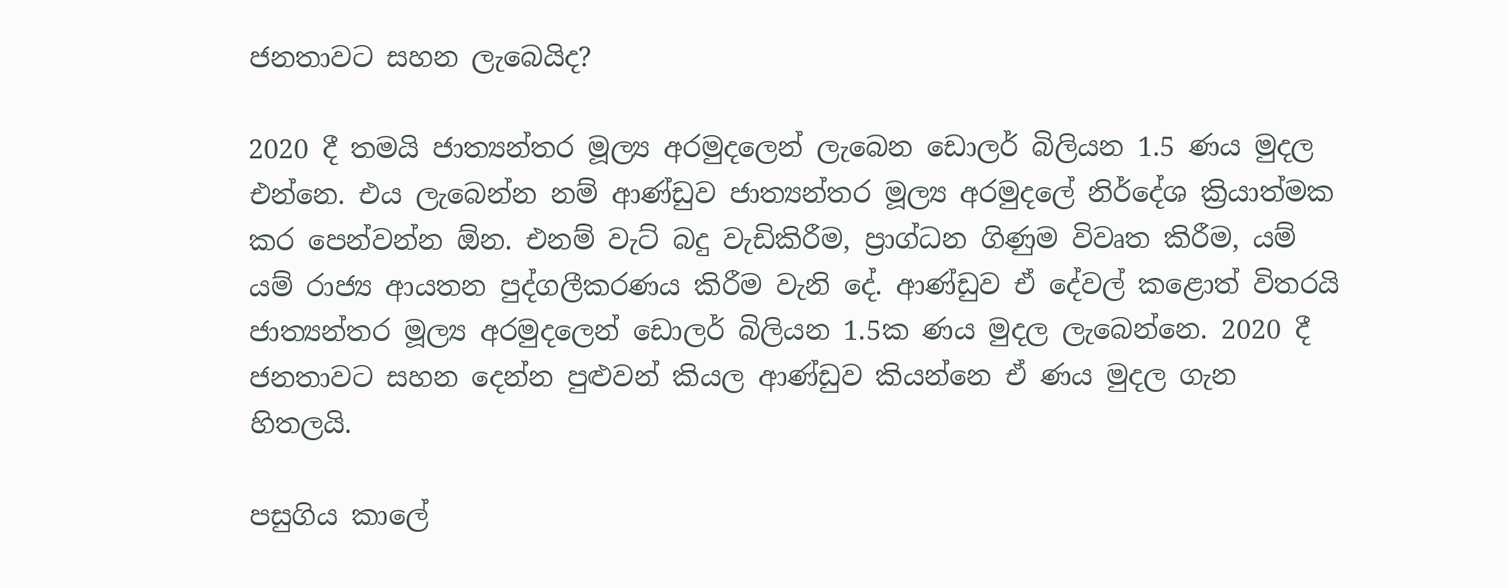ජනතාවට සහන ලැබෙයිද?

2020 දී තමයි ජාත්‍යන්තර මූල්‍ය අරමුදලෙන් ලැබෙන ඩොලර් බිලියන 1.5 ණය මුදල එන්නෙ. එය ලැබෙන්න නම් ආණ්‌ඩුව ජාත්‍යන්තර මූල්‍ය අරමුදලේ නිර්දේශ ක්‍රියාත්මක කර පෙන්වන්න ඕන. එනම් වැට්‌ බදු වැඩිකිරීම, ප්‍රාග්ධන ගිණුම විවෘත කිරීම, යම් යම් රාජ්‍ය ආයතන පුද්ගලීකරණය කිරීම වැනි දේ. ආණ්‌ඩුව ඒ දේවල් කළොත් විතරයි ජාත්‍යන්තර මූල්‍ය අරමුදලෙන් ඩොලර් බිලියන 1.5ක ණය මුදල ලැබෙන්නෙ. 2020 දී ජනතාවට සහන දෙන්න පුළුවන් කියල ආණ්‌ඩුව කියන්නෙ ඒ ණය මුදල ගැන හිතලයි.

පසුගිය කාලේ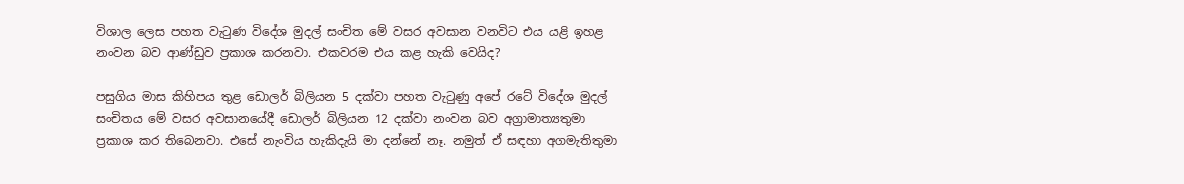විශාල ලෙස පහත වැටුණ විදේශ මුදල් සංචිත මේ වසර අවසාන වනවිට එය යළි ඉහළ නංවන බව ආණ්‌ඩුව ප්‍රකාශ කරනවා. එකවරම එය කළ හැකි වෙයිද?

පසුගිය මාස කිහිපය තුළ ඩොලර් බිලියන 5 දක්‌වා පහත වැටුණු අපේ රටේ විදේශ මුදල් සංචිතය මේ වසර අවසානයේදී ඩොලර් බිලියන 12 දක්‌වා නංවන බව අග්‍රාමාත්‍යතුමා ප්‍රකාශ කර තිබෙනවා. එසේ නැංවිය හැකිදැයි මා දන්නේ නෑ. නමුත් ඒ සඳහා අගමැතිතුමා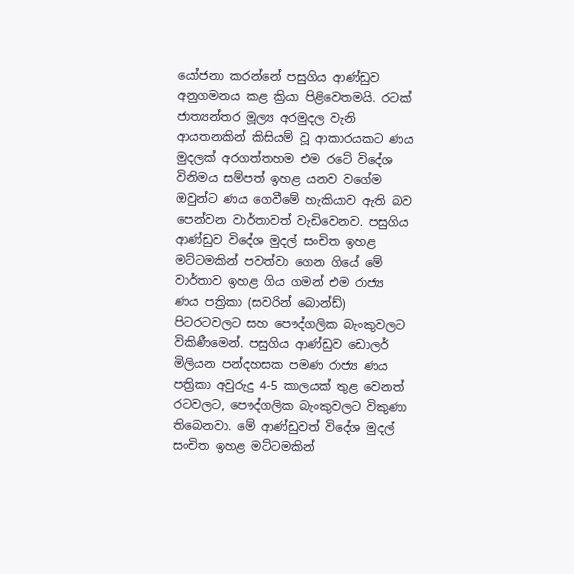යෝජනා කරන්නේ පසුගිය ආණ්‌ඩුව අනුගමනය කළ ක්‍රියා පිළිවෙතමයි. රටක්‌ ජාත්‍යන්තර මූල්‍ය අරමුදල වැනි ආයතනකින් කිසියම් වූ ආකාරයකට ණය මුදලක්‌ අරගත්තහම එම රටේ විදේශ විනිමය සම්පත් ඉහළ යනව වගේම ඔවුන්ට ණය ගෙවීමේ හැකියාව ඇති බව පෙන්වන වාර්තාවත් වැඩිවෙනව. පසුගිය ආණ්‌ඩුව විදේශ මුදල් සංචිත ඉහළ මට්‌ටමකින් පවත්වා ගෙන ගියේ මේ වාර්තාව ඉහළ ගිය ගමන් එම රාජ්‍ය ණය පත්‍රිකා (සවරින් බොන්ඩ්) පිටරටවලට සහ පෞද්ගලික බැංකුවලට විකිණීමෙන්. පසුගිය ආණ්‌ඩුව ඩොලර් මිලියන පන්දහසක පමණ රාජ්‍ය ණය පත්‍රිකා අවුරුදු 4-5 කාලයක්‌ තුළ වෙනත් රටවලට, පෞද්ගලික බැංකුවලට විකුණා තිබෙනවා. මේ ආණ්‌ඩුවත් විදේශ මුදල් සංචිත ඉහළ මට්‌ටමකින්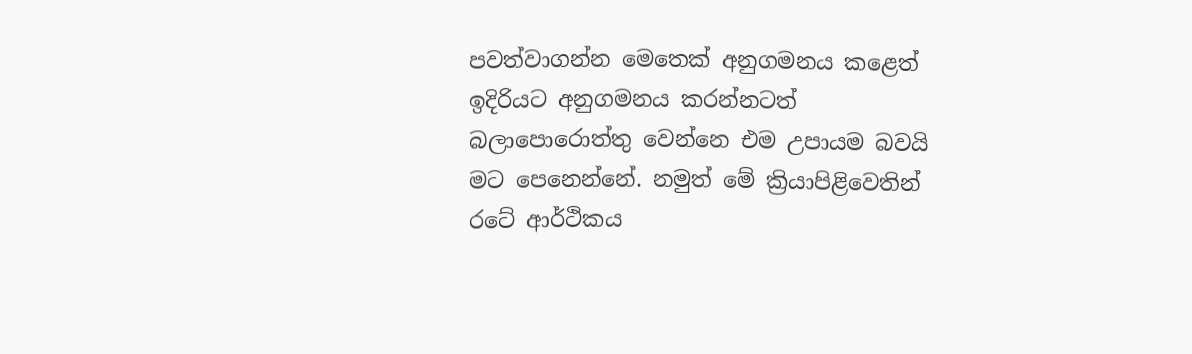පවත්වාගන්න මෙතෙක්‌ අනුගමනය කළෙත් ඉදිරියට අනුගමනය කරන්නටත් බලාපොරොත්තු වෙන්නෙ එම උපායම බවයි මට පෙනෙන්නේ. නමුත් මේ ක්‍රියාපිළිවෙතින් රටේ ආර්ථිකය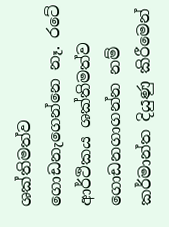ශක්‌තිමත්ව ගොඩනැගෙන්නෙ නෑ. රටේ ආර්ථිකය ශක්‌තිමත්ව ගොඩනගාගන්න නම් කර්මාන්ත දියුණු කිරීමෙන්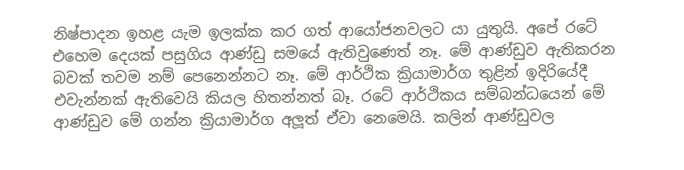නිෂ්පාදන ඉහළ යැම ඉලක්‌ක කර ගත් ආයෝජනවලට යා යුතුයි. අපේ රටේ එහෙම දෙයක්‌ පසුගිය ආණ්‌ඩු සමයේ ඇතිවුණෙත් නෑ. මේ ආණ්‌ඩුව ඇතිකරන බවක්‌ තවම නම් පෙනෙන්නට නෑ. මේ ආර්ථික ක්‍රියාමාර්ග තුළින් ඉදිරියේදී එවැන්නක්‌ ඇතිවෙයි කියල හිතන්නත් බෑ. රටේ ආර්ථිකය සම්බන්ධයෙන් මේ ආණ්‌ඩුව මේ ගන්න ක්‍රියාමාර්ග අලූත් ඒවා නෙමෙයි. කලින් ආණ්‌ඩුවල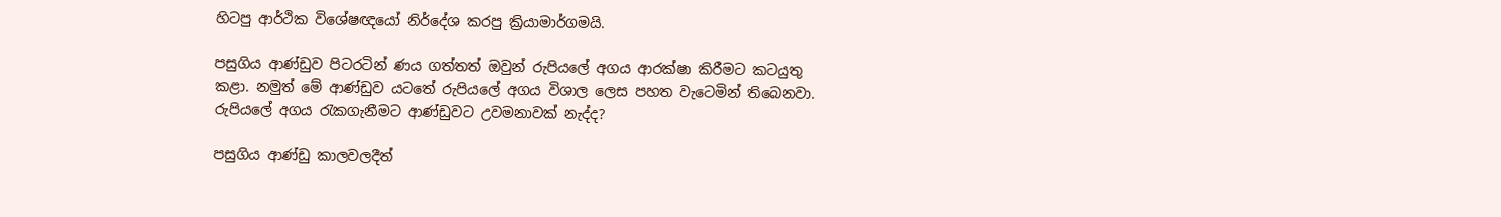හිටපු ආර්ථික විශේෂඥයෝ නිර්දේශ කරපු ක්‍රියාමාර්ගමයි.

පසුගිය ආණ්‌ඩුව පිටරටින් ණය ගත්තත් ඔවුන් රුපියලේ අගය ආරක්‌ෂා කිරීමට කටයුතු කළා. නමුත් මේ ආණ්‌ඩුව යටතේ රුපියලේ අගය විශාල ලෙස පහත වැටෙමින් තිබෙනවා. රුපියලේ අගය රැකගැනීමට ආණ්‌ඩුවට උවමනාවක්‌ නැද්ද?

පසුගිය ආණ්‌ඩු කාලවලදීත්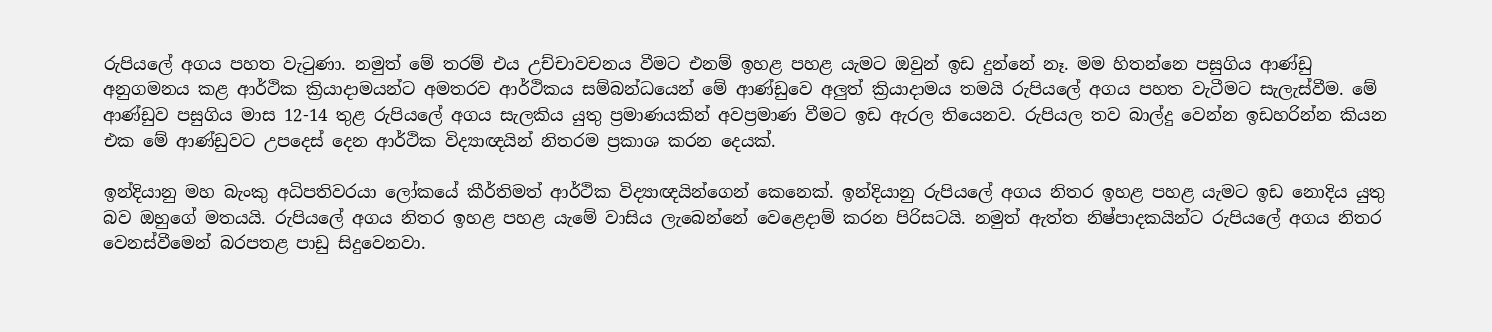රුපියලේ අගය පහත වැටුණා. නමුත් මේ තරම් එය උච්චාවචනය වීමට එනම් ඉහළ පහළ යැමට ඔවුන් ඉඩ දුන්නේ නෑ. මම හිතන්නෙ පසුගිය ආණ්‌ඩු අනුගමනය කළ ආර්ථික ක්‍රියාදාමයන්ට අමතරව ආර්ථිකය සම්බන්ධයෙන් මේ ආණ්‌ඩුවෙ අලුත් ක්‍රියාදාමය තමයි රුපියලේ අගය පහත වැටීමට සැලැස්‌වීම. මේ ආණ්‌ඩුව පසුගිය මාස 12-14 තුළ රුපියලේ අගය සැලකිය යුතු ප්‍රමාණයකින් අවප්‍රමාණ වීමට ඉඩ ඇරල තියෙනව. රුපියල තව බාල්දු වෙන්න ඉඩහරින්න කියන එක මේ ආණ්‌ඩුවට උපදෙස්‌ දෙන ආර්ථික විද්‍යාඥයින් නිතරම ප්‍රකාශ කරන දෙයක්‌.

ඉන්දියානු මහ බැංකු අධිපතිවරයා ලෝකයේ කීර්තිමත් ආර්ථික විද්‍යාඥයින්ගෙන් කෙනෙක්‌. ඉන්දියානු රුපියලේ අගය නිතර ඉහළ පහළ යැමට ඉඩ නොදිය යුතු බව ඔහුගේ මතයයි. රුපියලේ අගය නිතර ඉහළ පහළ යැමේ වාසිය ලැබෙන්නේ වෙළෙදාම් කරන පිරිසටයි. නමුත් ඇත්ත නිෂ්පාදකයින්ට රුපියලේ අගය නිතර වෙනස්‌වීමෙන් බරපතළ පාඩු සිදුවෙනවා.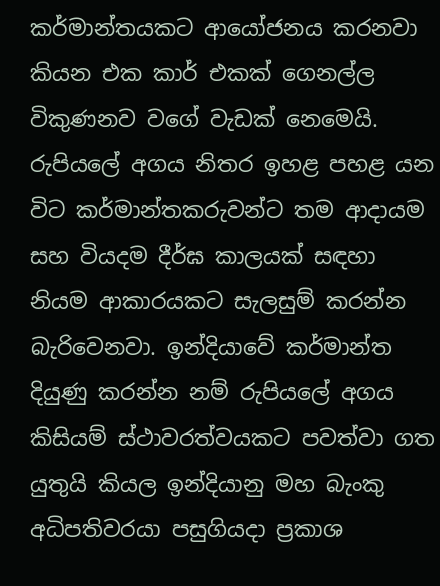කර්මාන්තයකට ආයෝජනය කරනවා කියන එක කාර් එකක්‌ ගෙනල්ල විකුණනව වගේ වැඩක්‌ නෙමෙයි. රුපියලේ අගය නිතර ඉහළ පහළ යන විට කර්මාන්තකරුවන්ට තම ආදායම සහ වියදම දීර්ඝ කාලයක්‌ සඳහා නියම ආකාරයකට සැලසුම් කරන්න බැරිවෙනවා. ඉන්දියාවේ කර්මාන්ත දියුණු කරන්න නම් රුපියලේ අගය කිසියම් ස්‌ථාවරත්වයකට පවත්වා ගත යුතුයි කියල ඉන්දියානු මහ බැංකු අධිපතිවරයා පසුගියදා ප්‍රකාශ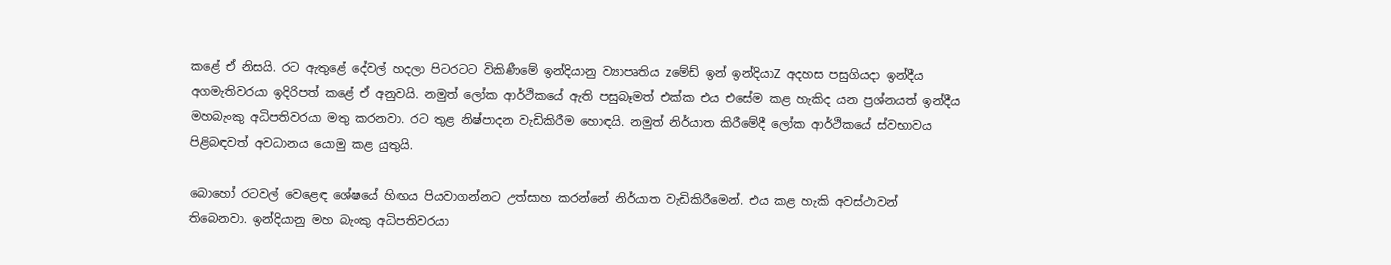කළේ ඒ නිසයි. රට ඇතුළේ දේවල් හදලා පිටරටට විකිණීමේ ඉන්දියානු ව්‍යාපෘතිය zමේඩ් ඉන් ඉන්දියාZ අදහස පසුගියදා ඉන්දීය අගමැතිවරයා ඉදිරිපත් කළේ ඒ අනුවයි. නමුත් ලෝක ආර්ථිකයේ ඇති පසුබෑමත් එක්‌ක එය එසේම කළ හැකිද යන ප්‍රශ්නයත් ඉන්දීය මහබැංකු අධිපතිවරයා මතු කරනවා. රට තුළ නිෂ්පාදන වැඩිකිරීම හොඳයි. නමුත් නිර්යාත කිරීමේදී ලෝක ආර්ථිකයේ ස්‌වභාවය පිළිබඳවත් අවධානය යොමු කළ යුතුයි.

බොහෝ රටවල් වෙළෙඳ ශේෂයේ හිඟය පියවාගන්නට උත්සාහ කරන්නේ නිර්යාත වැඩිකිරීමෙන්. එය කළ හැකි අවස්‌ථාවන් තිබෙනවා. ඉන්දියානු මහ බැංකු අධිපතිවරයා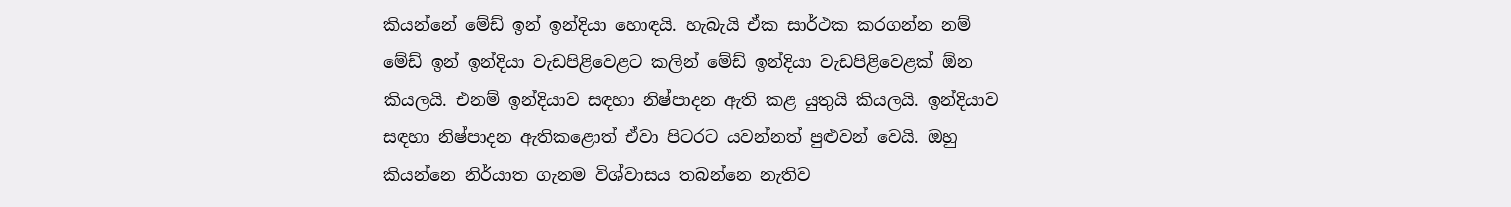කියන්නේ මේඩ් ඉන් ඉන්දියා හොඳයි. හැබැයි ඒක සාර්ථක කරගන්න නම් මේඩ් ඉන් ඉන්දියා වැඩපිළිවෙළට කලින් මේඩ් ඉන්දියා වැඩපිළිවෙළක්‌ ඕන කියලයි. එනම් ඉන්දියාව සඳහා නිෂ්පාදන ඇති කළ යුතුයි කියලයි. ඉන්දියාව සඳහා නිෂ්පාදන ඇතිකළොත් ඒවා පිටරට යවන්නත් පුළුවන් වෙයි. ඔහු කියන්නෙ නිර්යාත ගැනම විශ්වාසය තබන්නෙ නැතිව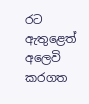රට ඇතුළෙත් අලෙවි කරගත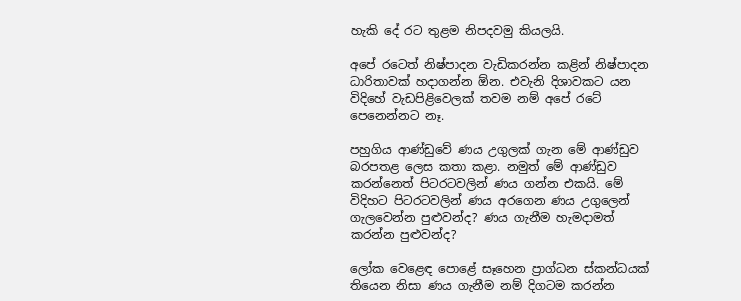හැකි දේ රට තුළම නිපදවමු කියලයි.

අපේ රටෙත් නිෂ්පාදන වැඩිකරන්න කළින් නිෂ්පාදන ධාරිතාවක්‌ හදාගන්න ඕන. එවැනි දිශාවකට යන විදිහේ වැඩපිළිවෙලක්‌ තවම නම් අපේ රටේ පෙනෙන්නට නෑ.

පහුගිය ආණ්‌ඩුවේ ණය උගුලක්‌ ගැන මේ ආණ්‌ඩුව බරපතළ ලෙස කතා කළා. නමුත් මේ ආණ්‌ඩුව කරන්නෙත් පිටරටවලින් ණය ගන්න එකයි. මේ විදිහට පිටරටවලින් ණය අරගෙන ණය උගුලෙන් ගැලවෙන්න පුළුවන්ද? ණය ගැනීම හැමදාමත් කරන්න පුළුවන්ද?

ලෝක වෙළෙඳ පොළේ සෑහෙන ප්‍රාග්ධන ස්‌කන්ධයක්‌ තියෙන නිසා ණය ගැනීම නම් දිගටම කරන්න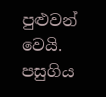පුළුවන් වෙයි. පසුගිය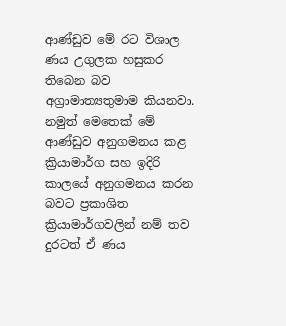ආණ්‌ඩුව මේ රට විශාල ණය උගුලක හසුකර තිබෙන බව අග්‍රාමාත්‍යතුමාම කියනවා. නමුත් මෙතෙක්‌ මේ ආණ්‌ඩුව අනුගමනය කළ ක්‍රියාමාර්ග සහ ඉදිරි කාලයේ අනුගමනය කරන බවට ප්‍රකාශිත ක්‍රියාමාර්ගවලින් නම් තව දුරටත් ඒ ණය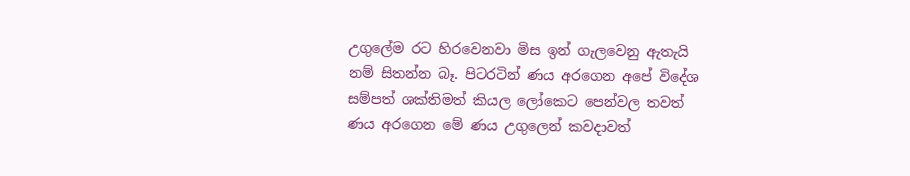උගුලේම රට හිරවෙනවා මිස ඉන් ගැලවෙනු ඇතැයි නම් සිතන්න බෑ. පිටරටින් ණය අරගෙන අපේ විදේශ සම්පත් ශක්‌තිමත් කියල ලෝකෙට පෙන්වල තවත් ණය අරගෙන මේ ණය උගුලෙන් කවදාවත්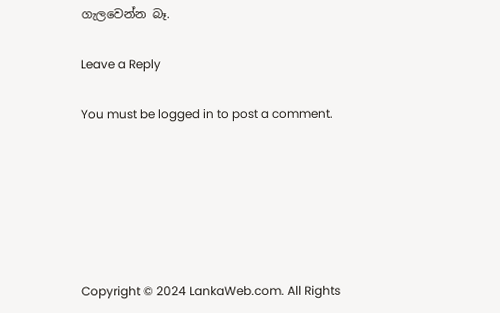ගැලවෙන්න බෑ.

Leave a Reply

You must be logged in to post a comment.






Copyright © 2024 LankaWeb.com. All Rights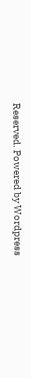Reserved. Powered by Wordpress